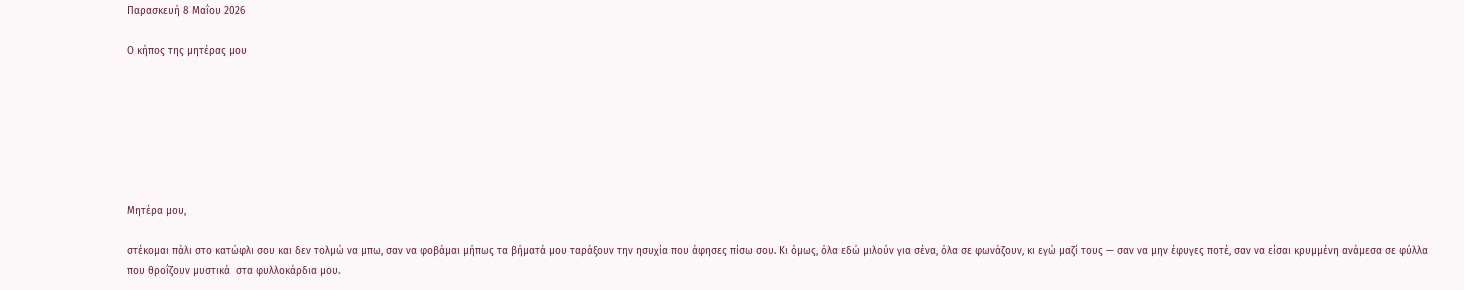Παρασκευή 8 Μαΐου 2026

Ο κήπος της μητέρας μου







Μητέρα μου,

στέκομαι πάλι στο κατώφλι σου και δεν τολμώ να μπω, σαν να φοβάμαι μήπως τα βήματά μου ταράξουν την ησυχία που άφησες πίσω σου. Κι όμως, όλα εδώ μιλούν για σένα, όλα σε φωνάζουν, κι εγώ μαζί τους — σαν να μην έφυγες ποτέ, σαν να είσαι κρυμμένη ανάμεσα σε φύλλα που θροΐζουν μυστικά  στα φυλλοκάρδια μου.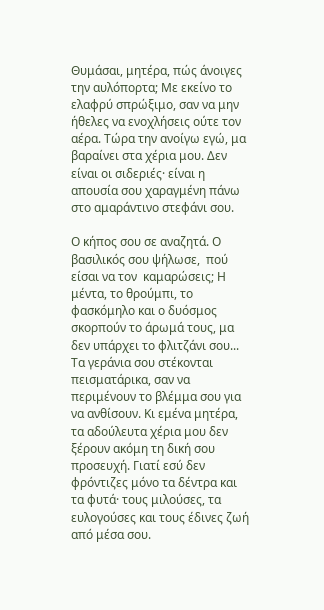Θυμάσαι, μητέρα, πώς άνοιγες την αυλόπορτα; Με εκείνο το ελαφρύ σπρώξιμο, σαν να μην ήθελες να ενοχλήσεις ούτε τον αέρα. Τώρα την ανοίγω εγώ, μα βαραίνει στα χέρια μου. Δεν είναι οι σιδεριές· είναι η απουσία σου χαραγμένη πάνω στο αμαράντινο στεφάνι σου.

Ο κήπος σου σε αναζητά. Ο βασιλικός σου ψήλωσε,  πού είσαι να τον  καμαρώσεις; Η μέντα, το θρούμπι, το φασκόμηλο και ο δυόσμος σκορπούν το άρωμά τους, μα δεν υπάρχει το φλιτζάνι σου...     Τα γεράνια σου στέκονται πεισματάρικα, σαν να περιμένουν το βλέμμα σου για να ανθίσουν. Κι εμένα μητέρα,  τα αδούλευτα χέρια μου δεν ξέρουν ακόμη τη δική σου προσευχή. Γιατί εσύ δεν φρόντιζες μόνο τα δέντρα και τα φυτά· τους μιλούσες, τα ευλογούσες και τους έδινες ζωή από μέσα σου.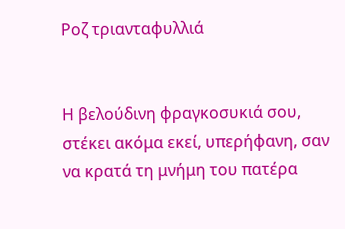Ροζ τριανταφυλλιά


Η βελούδινη φραγκοσυκιά σου,  στέκει ακόμα εκεί, υπερήφανη, σαν να κρατά τη μνήμη του πατέρα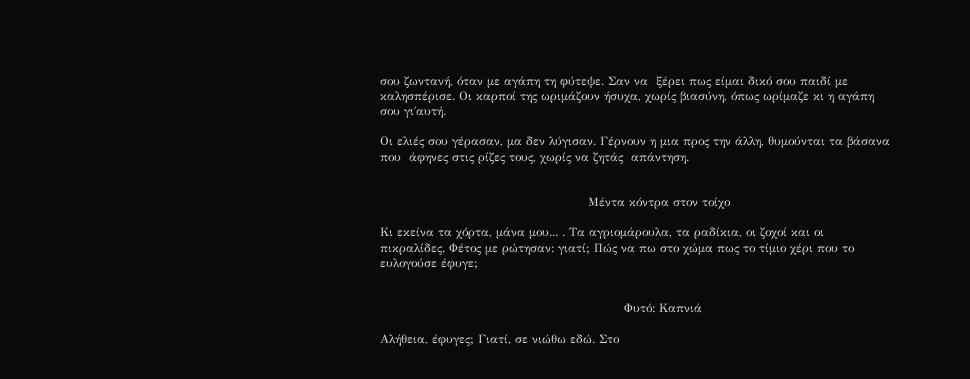σου ζωντανή, όταν με αγάπη τη φύτεψε. Σαν να  ξέρει πως είμαι δικό σου παιδί με  καλησπέρισε. Οι καρποί της ωριμάζουν ήσυχα, χωρίς βιασύνη, όπως ωρίμαζε κι η αγάπη σου γι΄αυτή.

Οι ελιές σου γέρασαν, μα δεν λύγισαν. Γέρνουν η μια προς την άλλη, θυμούνται τα βάσανα  που  άφηνες στις ρίζες τους, χωρίς να ζητάς  απάντηση.


                                                    Μέντα κόντρα στον τοίχο

Κι εκείνα τα χόρτα, μάνα μου... . Τα αγριομάρουλα, τα ραδίκια, οι ζοχοί και οι πικραλίδες. Φέτος με ρώτησαν: γιατί; Πώς να πω στο χώμα πως το τίμιο χέρι που το ευλογούσε έφυγε;


                                                             Φυτό: Καπνιά

Αλήθεια, έφυγες; Γιατί, σε νιώθω εδώ. Στο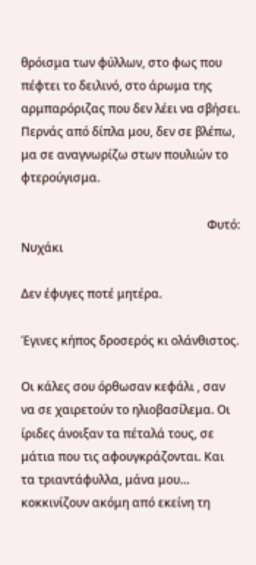θρόισμα των φύλλων, στο φως που πέφτει το δειλινό, στο άρωμα της αρμπαρόριζας που δεν λέει να σβήσει. Περνάς από δίπλα μου, δεν σε βλέπω, μα σε αναγνωρίζω στων πουλιών το  φτερούγισμα.

                                                              Φυτό: Νυχάκι

Δεν έφυγες ποτέ μητέρα.

Έγινες κήπος δροσερός κι ολάνθιστος.

Οι κάλες σου όρθωσαν κεφάλι , σαν να σε χαιρετούν το ηλιοβασίλεμα. Οι ίριδες άνοιξαν τα πέταλά τους, σε μάτια που τις αφουγκράζονται. Και τα τριαντάφυλλα, μάνα μου… κοκκινίζουν ακόμη από εκείνη τη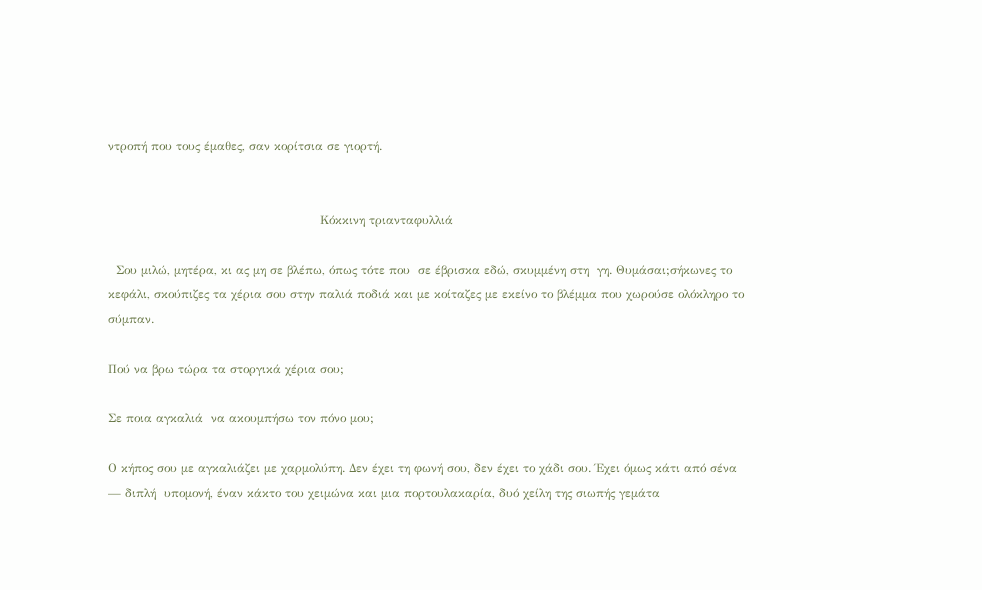ντροπή που τους έμαθες, σαν κορίτσια σε γιορτή.


                                                     Κόκκινη τριανταφυλλιά

  Σου μιλώ, μητέρα, κι ας μη σε βλέπω, όπως τότε που  σε έβρισκα εδώ, σκυμμένη στη  γη. Θυμάσαι;σήκωνες το κεφάλι, σκούπιζες τα χέρια σου στην παλιά ποδιά και με κοίταζες με εκείνο το βλέμμα που χωρούσε ολόκληρο το σύμπαν.

Πού να βρω τώρα τα στοργικά χέρια σου;

Σε ποια αγκαλιά  να ακουμπήσω τον πόνο μου;

Ο κήπος σου με αγκαλιάζει με χαρμολύπη. Δεν έχει τη φωνή σου, δεν έχει το χάδι σου. Έχει όμως κάτι από σένα — διπλή  υπομονή, έναν κάκτο του χειμώνα και μια πορτουλακαρία, δυό χείλη της σιωπής γεμάτα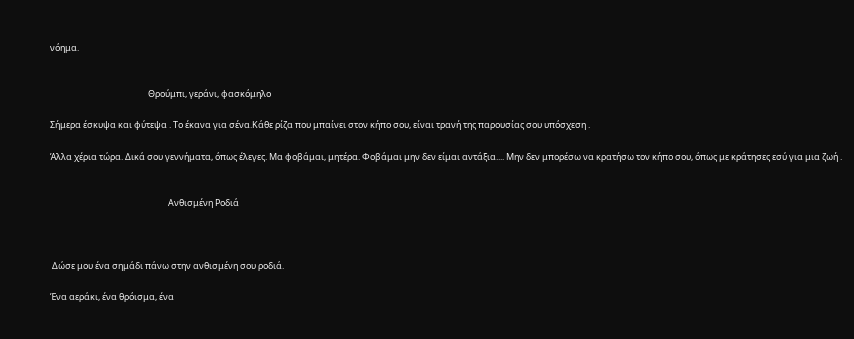νόημα.


                                                 Θρούμπι, γεράνι, φασκόμηλο

Σήμερα έσκυψα και φύτεψα . Το έκανα για σένα.Κάθε ρίζα που μπαίνει στον κήπο σου, είναι τρανή της παρουσίας σου υπόσχεση .

Άλλα χέρια τώρα. Δικά σου γεννήματα, όπως έλεγες. Μα φοβάμαι, μητέρα. Φοβάμαι μην δεν είμαι αντάξια.... Μην δεν μπορέσω να κρατήσω τον κήπο σου, όπως με κράτησες εσύ για μια ζωή .


                                                           Ανθισμένη Ροδιά



 Δώσε μου ένα σημάδι πάνω στην ανθισμένη σου ροδιά.

Ένα αεράκι, ένα θρόισμα, ένα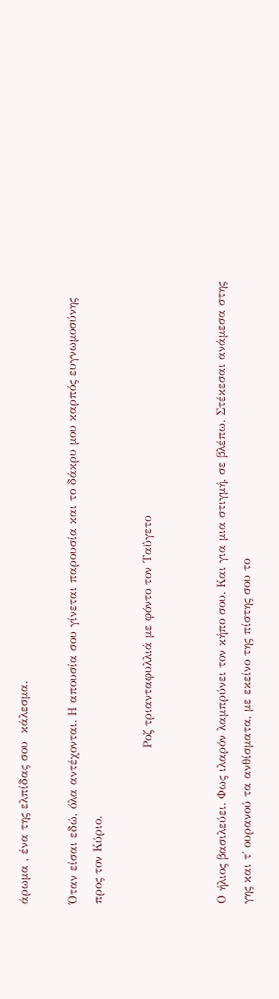άρωμα , ένα της ελπίδας σου  κάλεσμα.

Όταν είσαι εδώ, όλα αντέχονται. Η απουσία σου γίνεται παρουσία και το δάκρυ μου καρπός ευγνωμοσύνης προς τον Κύριο.

                                       Ροζ τριανταφυλλιά με φόντο τον Ταΰγετο


Ο ήλιος βασιλεύει. Φως ιλαρόν λαμπρύνει τον κήπο σου. Και για μια στιγμή, σε βλέπω. Στέκεσαι ανάμεσα στης γης και τ΄ ουρανού τα ανθίσματα, με εκείνο της πίστης σου το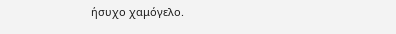ήσυχο χαμόγελο.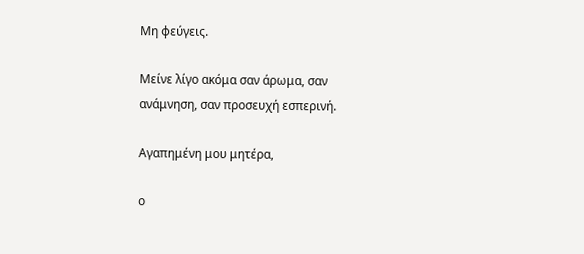Μη φεύγεις.

Μείνε λίγο ακόμα σαν άρωμα, σαν ανάμνηση, σαν προσευχή εσπερινή.

Αγαπημένη μου μητέρα,

ο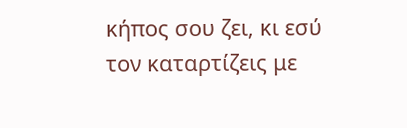κήπος σου ζει, κι εσύ τον καταρτίζεις με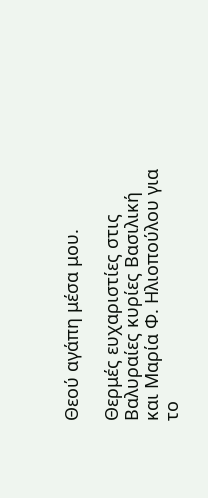Θεού αγάπη μέσα μου.

Θερμές ευχαριστίες στις Βαλυραίες κυρίες Βασιλική και Μαρία Φ. Ηλιοπούλου για το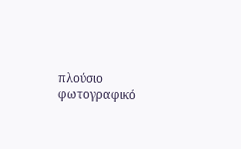πλούσιο φωτογραφικό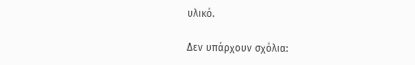υλικό.

Δεν υπάρχουν σχόλια: